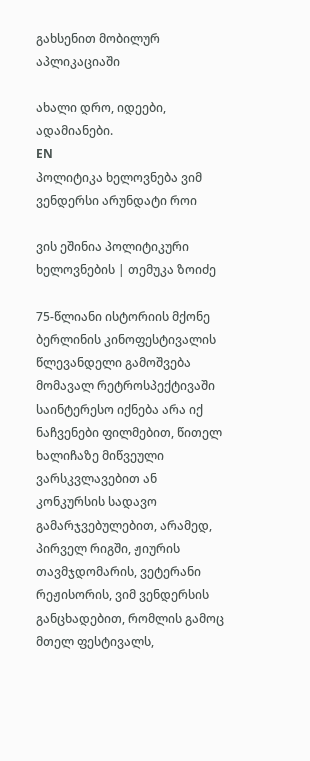გახსენით მობილურ აპლიკაციაში

ახალი დრო, იდეები, ადამიანები.
EN
პოლიტიკა ხელოვნება ვიმ ვენდერსი არუნდატი როი

ვის ეშინია პოლიტიკური ხელოვნების | თემუკა ზოიძე

75-წლიანი ისტორიის მქონე ბერლინის კინოფესტივალის წლევანდელი გამოშვება მომავალ რეტროსპექტივაში საინტერესო იქნება არა იქ ნაჩვენები ფილმებით, წითელ ხალიჩაზე მიწვეული ვარსკვლავებით ან კონკურსის სადავო გამარჯვებულებით, არამედ, პირველ რიგში, ჟიურის თავმჯდომარის, ვეტერანი რეჟისორის, ვიმ ვენდერსის განცხადებით, რომლის გამოც მთელ ფესტივალს,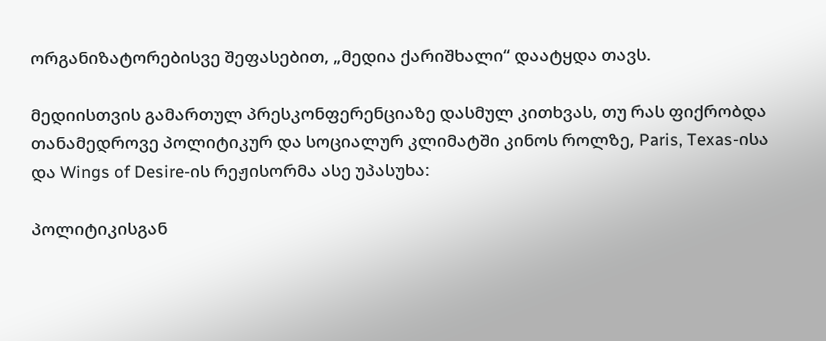ორგანიზატორებისვე შეფასებით, „მედია ქარიშხალი“ დაატყდა თავს.

მედიისთვის გამართულ პრესკონფერენციაზე დასმულ კითხვას, თუ რას ფიქრობდა თანამედროვე პოლიტიკურ და სოციალურ კლიმატში კინოს როლზე, Paris, Texas-ისა და Wings of Desire-ის რეჟისორმა ასე უპასუხა:

პოლიტიკისგან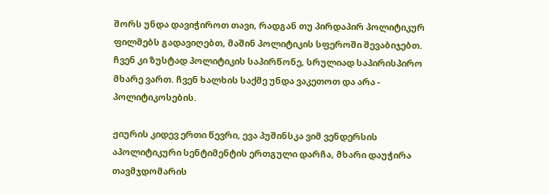შორს უნდა დავიჭიროთ თავი, რადგან თუ პირდაპირ პოლიტიკურ ფილმებს გადავიღებთ, მაშინ პოლიტიკის სფეროში შევაბიჯებთ. ჩვენ კი ზუსტად პოლიტიკის საპირწონე, სრულიად საპირისპირო მხარე ვართ. ჩვენ ხალხის საქმე უნდა ვაკეთოთ და არა - პოლიტიკოსების.

ჟიურის კიდევ ერთი წევრი, ევა პუშინსკა ვიმ ვენდერსის აპოლიტიკური სენტიმენტის ერთგული დარჩა, მხარი დაუჭირა თავმჯდომარის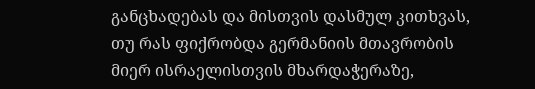განცხადებას და მისთვის დასმულ კითხვას, თუ რას ფიქრობდა გერმანიის მთავრობის მიერ ისრაელისთვის მხარდაჭერაზე,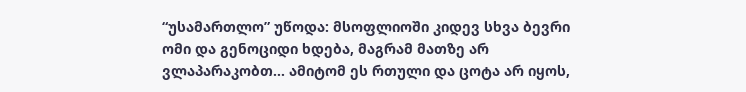“უსამართლო” უწოდა: მსოფლიოში კიდევ სხვა ბევრი ომი და გენოციდი ხდება, მაგრამ მათზე არ ვლაპარაკობთ… ამიტომ ეს რთული და ცოტა არ იყოს,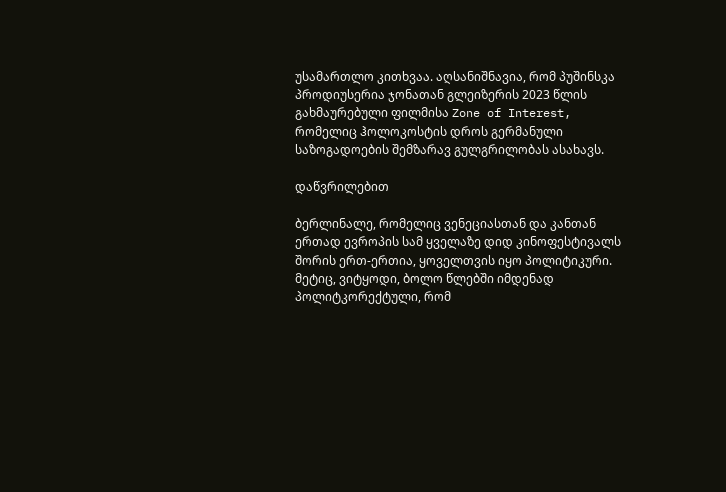უსამართლო კითხვაა. აღსანიშნავია, რომ პუშინსკა პროდიუსერია ჯონათან გლეიზერის 2023 წლის გახმაურებული ფილმისა Zone of Interest, რომელიც ჰოლოკოსტის დროს გერმანული საზოგადოების შემზარავ გულგრილობას ასახავს.

დაწვრილებით

ბერლინალე, რომელიც ვენეციასთან და კანთან ერთად ევროპის სამ ყველაზე დიდ კინოფესტივალს შორის ერთ-ერთია, ყოველთვის იყო პოლიტიკური. მეტიც, ვიტყოდი, ბოლო წლებში იმდენად პოლიტკორექტული, რომ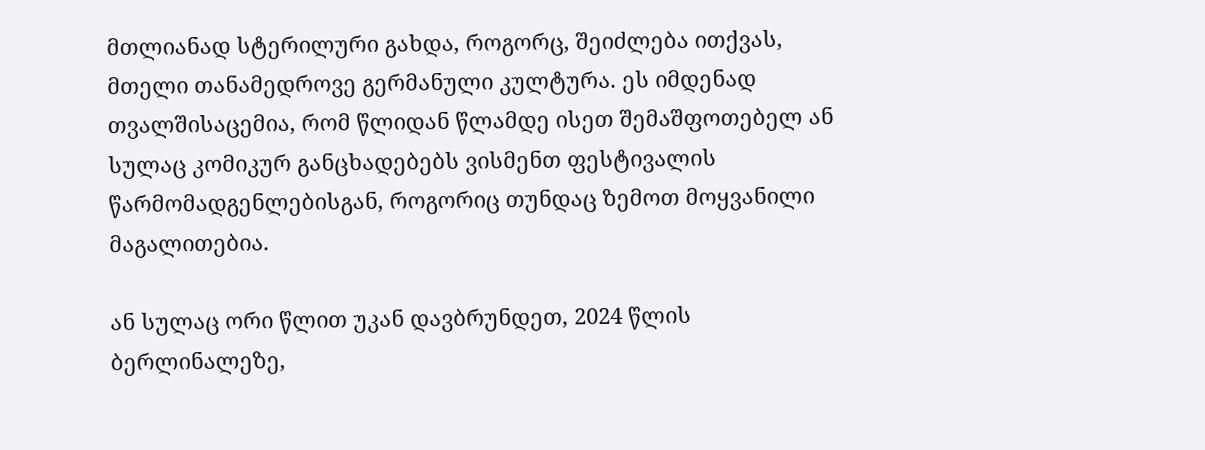მთლიანად სტერილური გახდა, როგორც, შეიძლება ითქვას, მთელი თანამედროვე გერმანული კულტურა. ეს იმდენად თვალშისაცემია, რომ წლიდან წლამდე ისეთ შემაშფოთებელ ან სულაც კომიკურ განცხადებებს ვისმენთ ფესტივალის წარმომადგენლებისგან, როგორიც თუნდაც ზემოთ მოყვანილი მაგალითებია.

ან სულაც ორი წლით უკან დავბრუნდეთ, 2024 წლის ბერლინალეზე,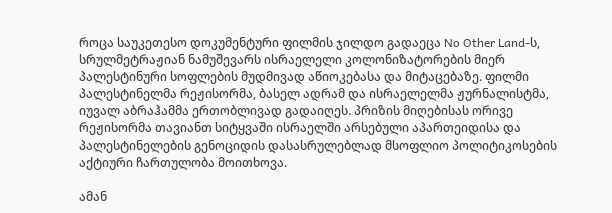როცა საუკეთესო დოკუმენტური ფილმის ჯილდო გადაეცა No Other Land-ს, სრულმეტრაჟიან ნამუშევარს ისრაელელი კოლონიზატორების მიერ პალესტინური სოფლების მუდმივად აწიოკებასა და მიტაცებაზე. ფილმი პალესტინელმა რეჟისორმა, ბასელ ადრამ და ისრაელელმა ჟურნალისტმა, იუვალ აბრაჰამმა ერთობლივად გადაიღეს. პრიზის მიღებისას ორივე რეჟისორმა თავიანთ სიტყვაში ისრაელში არსებული აპართეიდისა და პალესტინელების გენოციდის დასასრულებლად მსოფლიო პოლიტიკოსების აქტიური ჩართულობა მოითხოვა.

ამან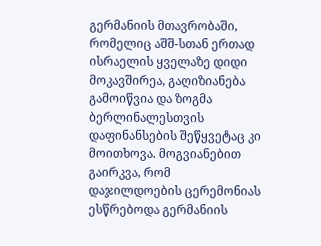გერმანიის მთავრობაში, რომელიც აშშ-სთან ერთად ისრაელის ყველაზე დიდი მოკავშირეა, გაღიზიანება გამოიწვია და ზოგმა ბერლინალესთვის დაფინანსების შეწყვეტაც კი მოითხოვა. მოგვიანებით გაირკვა, რომ დაჯილდოების ცერემონიას ესწრებოდა გერმანიის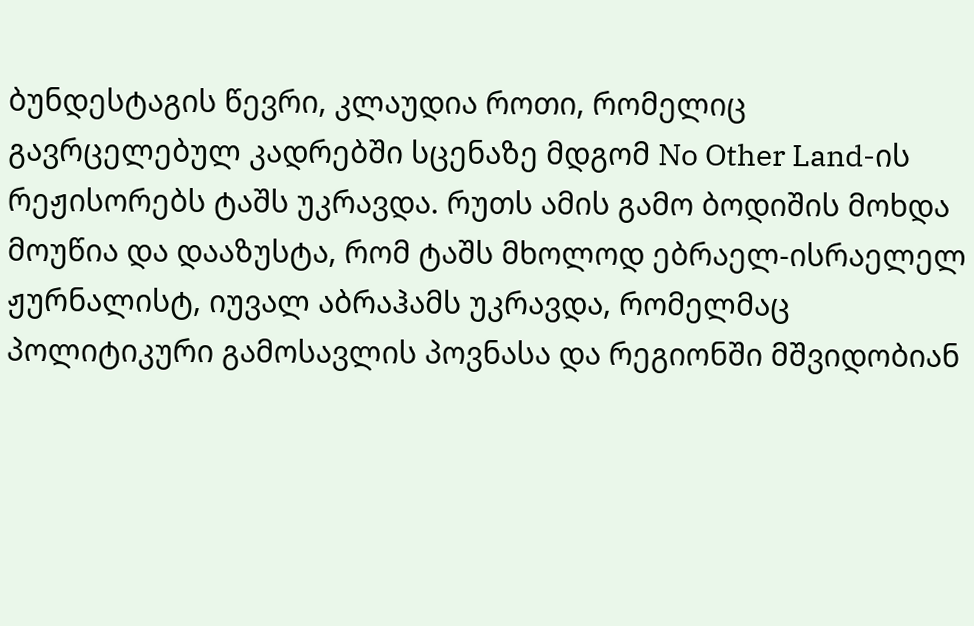ბუნდესტაგის წევრი, კლაუდია როთი, რომელიც გავრცელებულ კადრებში სცენაზე მდგომ No Other Land-ის რეჟისორებს ტაშს უკრავდა. რუთს ამის გამო ბოდიშის მოხდა მოუწია და დააზუსტა, რომ ტაშს მხოლოდ ებრაელ-ისრაელელ ჟურნალისტ, იუვალ აბრაჰამს უკრავდა, რომელმაც პოლიტიკური გამოსავლის პოვნასა და რეგიონში მშვიდობიან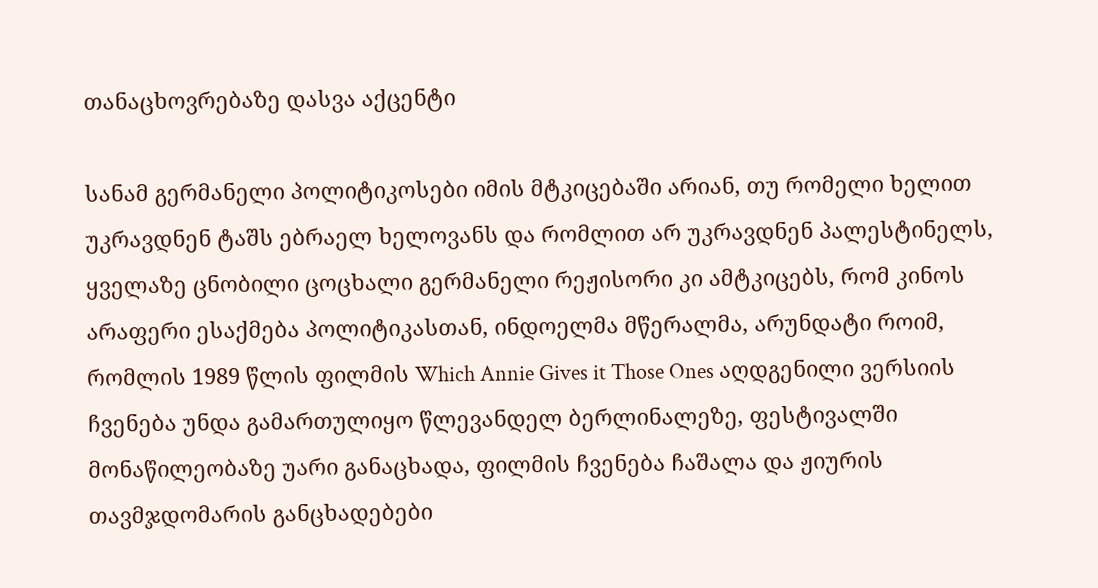თანაცხოვრებაზე დასვა აქცენტი

სანამ გერმანელი პოლიტიკოსები იმის მტკიცებაში არიან, თუ რომელი ხელით უკრავდნენ ტაშს ებრაელ ხელოვანს და რომლით არ უკრავდნენ პალესტინელს, ყველაზე ცნობილი ცოცხალი გერმანელი რეჟისორი კი ამტკიცებს, რომ კინოს არაფერი ესაქმება პოლიტიკასთან, ინდოელმა მწერალმა, არუნდატი როიმ, რომლის 1989 წლის ფილმის Which Annie Gives it Those Ones აღდგენილი ვერსიის ჩვენება უნდა გამართულიყო წლევანდელ ბერლინალეზე, ფესტივალში მონაწილეობაზე უარი განაცხადა, ფილმის ჩვენება ჩაშალა და ჟიურის თავმჯდომარის განცხადებები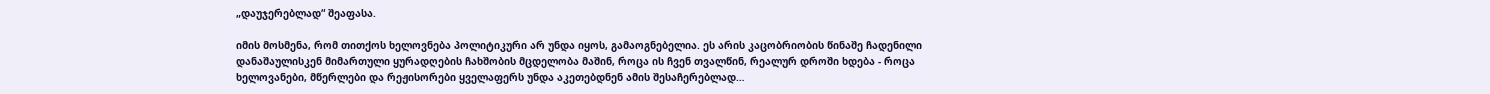„დაუჯერებლად“ შეაფასა.

იმის მოსმენა, რომ თითქოს ხელოვნება პოლიტიკური არ უნდა იყოს, გამაოგნებელია. ეს არის კაცობრიობის წინაშე ჩადენილი დანაშაულისკენ მიმართული ყურადღების ჩახშობის მცდელობა მაშინ, როცა ის ჩვენ თვალწინ, რეალურ დროში ხდება - როცა ხელოვანები, მწერლები და რეჟისორები ყველაფერს უნდა აკეთებდნენ ამის შესაჩერებლად…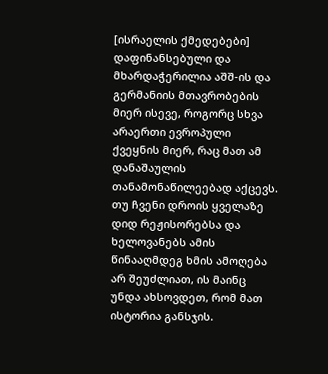[ისრაელის ქმედებები] დაფინანსებული და მხარდაჭერილია აშშ-ის და გერმანიის მთავრობების მიერ ისევე, როგორც სხვა არაერთი ევროპული ქვეყნის მიერ, რაც მათ ამ დანაშაულის თანამონაწილეებად აქცევს. თუ ჩვენი დროის ყველაზე დიდ რეჟისორებსა და ხელოვანებს ამის წინააღმდეგ ხმის ამოღება არ შეუძლიათ, ის მაინც უნდა ახსოვდეთ, რომ მათ ისტორია განსჯის.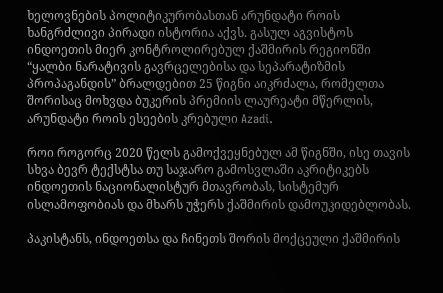ხელოვნების პოლიტიკურობასთან არუნდატი როის ხანგრძლივი პირადი ისტორია აქვს. გასულ აგვისტოს ინდოეთის მიერ კონტროლირებულ ქაშმირის რეგიონში “ყალბი ნარატივის გავრცელებისა და სეპარატიზმის პროპაგანდის” ბრალდებით 25 წიგნი აიკრძალა, რომელთა შორისაც მოხვდა ბუკერის პრემიის ლაურეატი მწერლის, არუნდატი როის ესეების კრებული Azadi.

როი როგორც 2020 წელს გამოქვეყნებულ ამ წიგნში, ისე თავის სხვა ბევრ ტექსტსა თუ საჯარო გამოსვლაში აკრიტიკებს ინდოეთის ნაციონალისტურ მთავრობას, სისტემურ ისლამოფობიას და მხარს უჭერს ქაშმირის დამოუკიდებლობას.

პაკისტანს, ინდოეთსა და ჩინეთს შორის მოქცეული ქაშმირის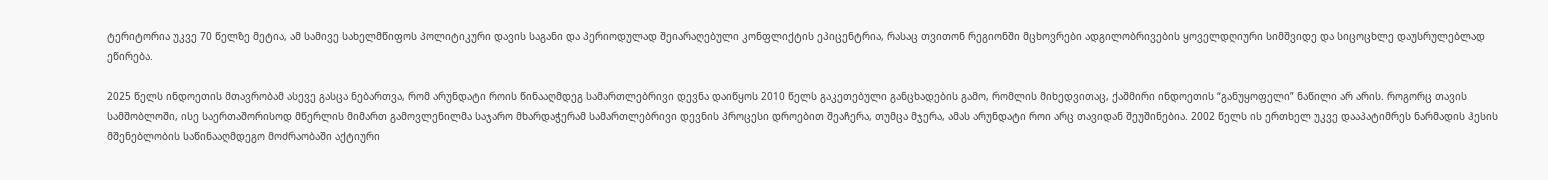ტერიტორია უკვე 70 წელზე მეტია, ამ სამივე სახელმწიფოს პოლიტიკური დავის საგანი და პერიოდულად შეიარაღებული კონფლიქტის ეპიცენტრია, რასაც თვითონ რეგიონში მცხოვრები ადგილობრივების ყოველდღიური სიმშვიდე და სიცოცხლე დაუსრულებლად ეწირება.

2025 წელს ინდოეთის მთავრობამ ასევე გასცა ნებართვა, რომ არუნდატი როის წინააღმდეგ სამართლებრივი დევნა დაიწყოს 2010 წელს გაკეთებული განცხადების გამო, რომლის მიხედვითაც, ქაშმირი ინდოეთის “განუყოფელი” ნაწილი არ არის. როგორც თავის სამშობლოში, ისე საერთაშორისოდ მწერლის მიმართ გამოვლენილმა საჯარო მხარდაჭერამ სამართლებრივი დევნის პროცესი დროებით შეაჩერა, თუმცა მჯერა, ამას არუნდატი როი არც თავიდან შეუშინებია. 2002 წელს ის ერთხელ უკვე დააპატიმრეს ნარმადის ჰესის მშენებლობის საწინააღმდეგო მოძრაობაში აქტიური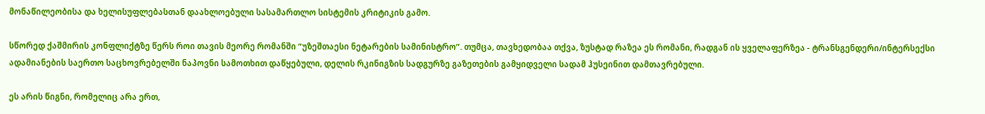მონაწილეობისა და ხელისუფლებასთან დაახლოებული სასამართლო სისტემის კრიტიკის გამო.

სწორედ ქაშმირის კონფლიქტზე წერს როი თავის მეორე რომანში “უზეშთაესი ნეტარების სამინისტრო”. თუმცა, თავხედობაა თქვა, ზუსტად რაზეა ეს რომანი, რადგან ის ყველაფერზეა - ტრანსგენდერი/ინტერსექსი ადამიანების საერთო საცხოვრებელში ნაპოვნი სამოთხით დაწყებული, დელის რკინიგზის სადგურზე გაზეთების გამყიდველი სადამ ჰუსეინით დამთავრებული.

ეს არის წიგნი, რომელიც არა ერთ,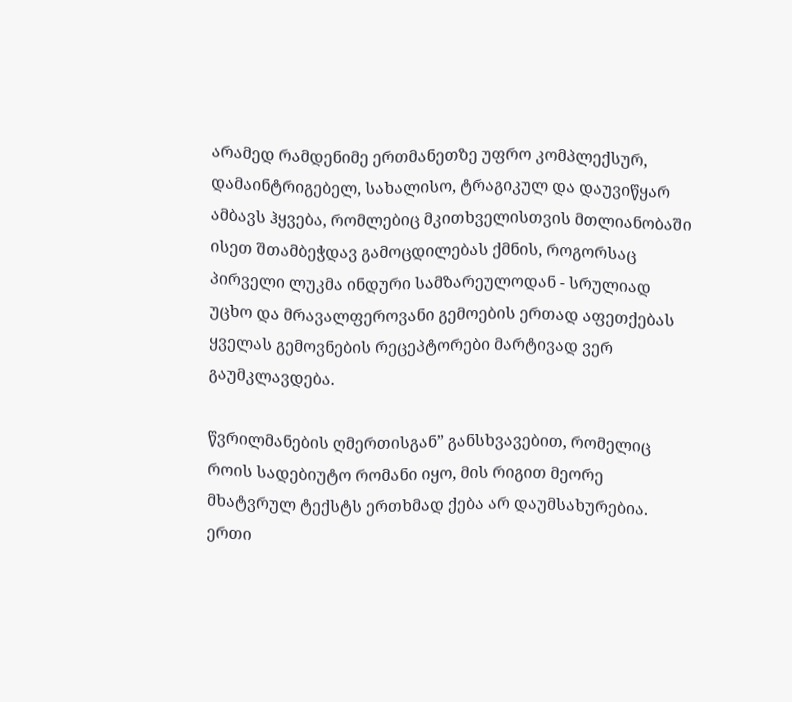არამედ რამდენიმე ერთმანეთზე უფრო კომპლექსურ, დამაინტრიგებელ, სახალისო, ტრაგიკულ და დაუვიწყარ ამბავს ჰყვება, რომლებიც მკითხველისთვის მთლიანობაში ისეთ შთამბეჭდავ გამოცდილებას ქმნის, როგორსაც პირველი ლუკმა ინდური სამზარეულოდან - სრულიად უცხო და მრავალფეროვანი გემოების ერთად აფეთქებას ყველას გემოვნების რეცეპტორები მარტივად ვერ გაუმკლავდება.

წვრილმანების ღმერთისგან” განსხვავებით, რომელიც როის სადებიუტო რომანი იყო, მის რიგით მეორე მხატვრულ ტექსტს ერთხმად ქება არ დაუმსახურებია. ერთი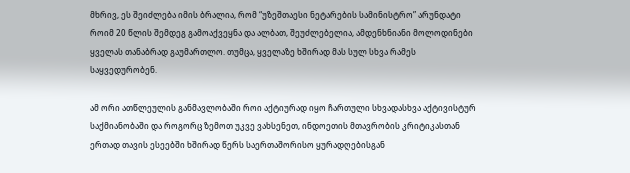მხრივ, ეს შეიძლება იმის ბრალია, რომ “უზეშთაესი ნეტარების სამინისტრო” არუნდატი როიმ 20 წლის შემდეგ გამოაქვეყნა და ალბათ, შეუძლებელია, ამდენხნიანი მოლოდინები ყველას თანაბრად გაუმართლო. თუმცა, ყველაზე ხშირად მას სულ სხვა რამეს საყვედურობენ.

ამ ორი ათწლეულის განმავლობაში როი აქტიურად იყო ჩართული სხვადასხვა აქტივისტურ საქმიანობაში და როგორც ზემოთ უკვე ვახსენეთ, ინდოეთის მთავრობის კრიტიკასთან ერთად თავის ესეებში ხშირად წერს საერთაშორისო ყურადღებისგან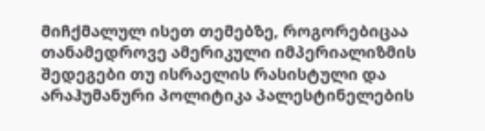მიჩქმალულ ისეთ თემებზე, როგორებიცაა თანამედროვე ამერიკული იმპერიალიზმის შედეგები თუ ისრაელის რასისტული და არაჰუმანური პოლიტიკა პალესტინელების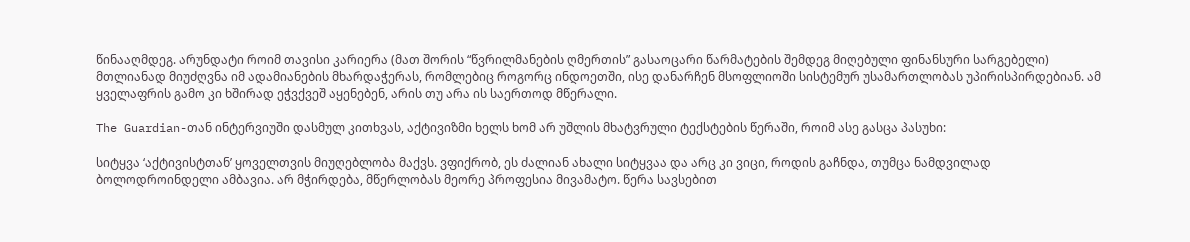წინააღმდეგ. არუნდატი როიმ თავისი კარიერა (მათ შორის “წვრილმანების ღმერთის” გასაოცარი წარმატების შემდეგ მიღებული ფინანსური სარგებელი) მთლიანად მიუძღვნა იმ ადამიანების მხარდაჭერას, რომლებიც როგორც ინდოეთში, ისე დანარჩენ მსოფლიოში სისტემურ უსამართლობას უპირისპირდებიან. ამ ყველაფრის გამო კი ხშირად ეჭვქვეშ აყენებენ, არის თუ არა ის საერთოდ მწერალი.

The Guardian-თან ინტერვიუში დასმულ კითხვას, აქტივიზმი ხელს ხომ არ უშლის მხატვრული ტექსტების წერაში, როიმ ასე გასცა პასუხი:

სიტყვა ‘აქტივისტთან’ ყოველთვის მიუღებლობა მაქვს. ვფიქრობ, ეს ძალიან ახალი სიტყვაა და არც კი ვიცი, როდის გაჩნდა, თუმცა ნამდვილად ბოლოდროინდელი ამბავია. არ მჭირდება, მწერლობას მეორე პროფესია მივამატო. წერა სავსებით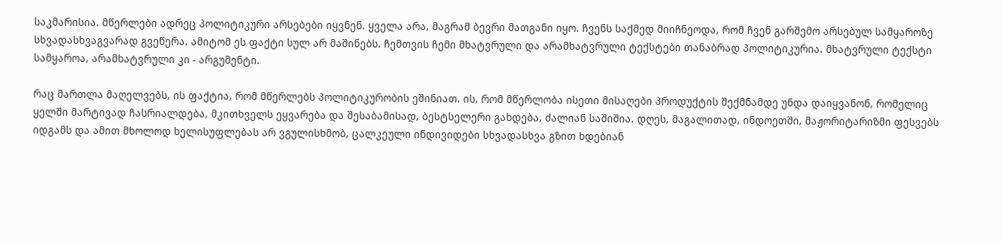საკმარისია. მწერლები ადრეც პოლიტიკური არსებები იყვნენ. ყველა არა, მაგრამ ბევრი მათგანი იყო. ჩვენს საქმედ მიიჩნეოდა, რომ ჩვენ გარშემო არსებულ სამყაროზე სხვადასხვაგვარად გვეწერა. ამიტომ ეს ფაქტი სულ არ მაშინებს. ჩემთვის ჩემი მხატვრული და არამხატვრული ტექსტები თანაბრად პოლიტიკურია. მხატვრული ტექსტი სამყაროა, არამხატვრული კი - არგუმენტი.

რაც მართლა მაღელვებს, ის ფაქტია, რომ მწერლებს პოლიტიკურობის ეშინიათ. ის, რომ მწერლობა ისეთი მისაღები პროდუქტის შექმნამდე უნდა დაიყვანონ, რომელიც ყელში მარტივად ჩასრიალდება, მკითხველს ეყვარება და შესაბამისად, ბესტსელერი გახდება, ძალიან საშიშია. დღეს, მაგალითად, ინდოეთში, მაჟორიტარიზმი ფესვებს იდგამს და ამით მხოლოდ ხელისუფლებას არ ვგულისხმობ, ცალკეული ინდივიდები სხვადასხვა გზით ხდებიან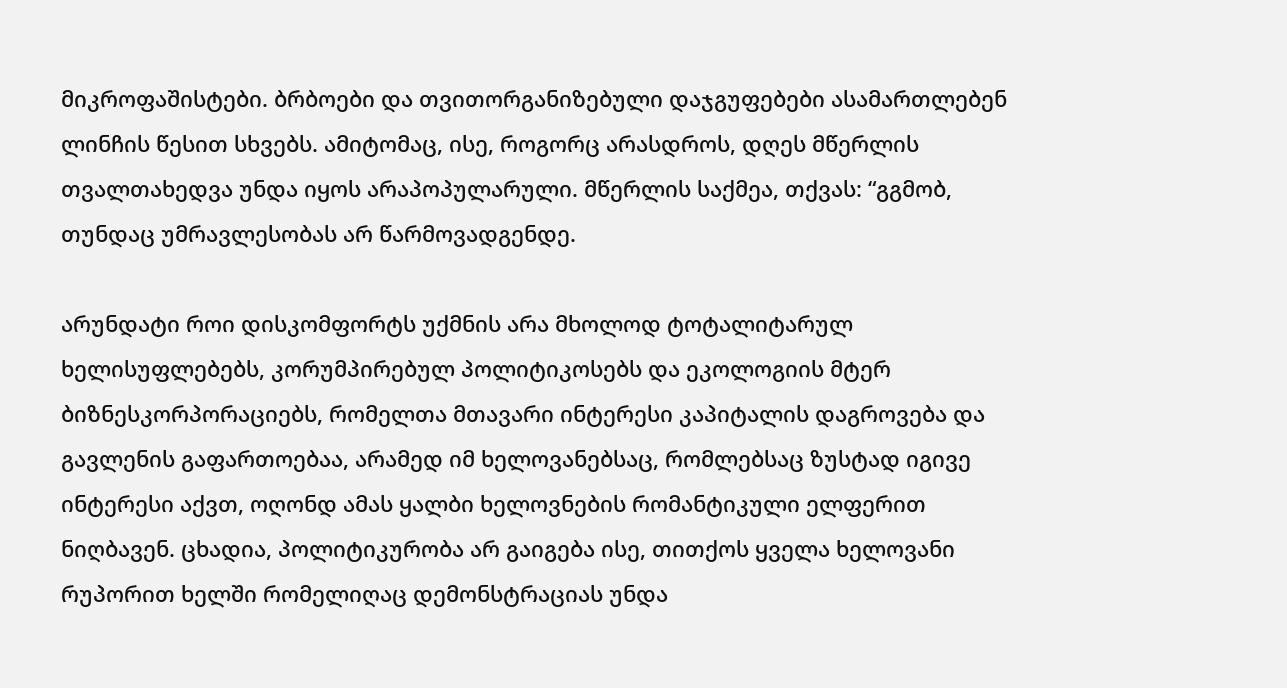მიკროფაშისტები. ბრბოები და თვითორგანიზებული დაჯგუფებები ასამართლებენ ლინჩის წესით სხვებს. ამიტომაც, ისე, როგორც არასდროს, დღეს მწერლის თვალთახედვა უნდა იყოს არაპოპულარული. მწერლის საქმეა, თქვას: “გგმობ, თუნდაც უმრავლესობას არ წარმოვადგენდე.

არუნდატი როი დისკომფორტს უქმნის არა მხოლოდ ტოტალიტარულ ხელისუფლებებს, კორუმპირებულ პოლიტიკოსებს და ეკოლოგიის მტერ ბიზნესკორპორაციებს, რომელთა მთავარი ინტერესი კაპიტალის დაგროვება და გავლენის გაფართოებაა, არამედ იმ ხელოვანებსაც, რომლებსაც ზუსტად იგივე ინტერესი აქვთ, ოღონდ ამას ყალბი ხელოვნების რომანტიკული ელფერით ნიღბავენ. ცხადია, პოლიტიკურობა არ გაიგება ისე, თითქოს ყველა ხელოვანი რუპორით ხელში რომელიღაც დემონსტრაციას უნდა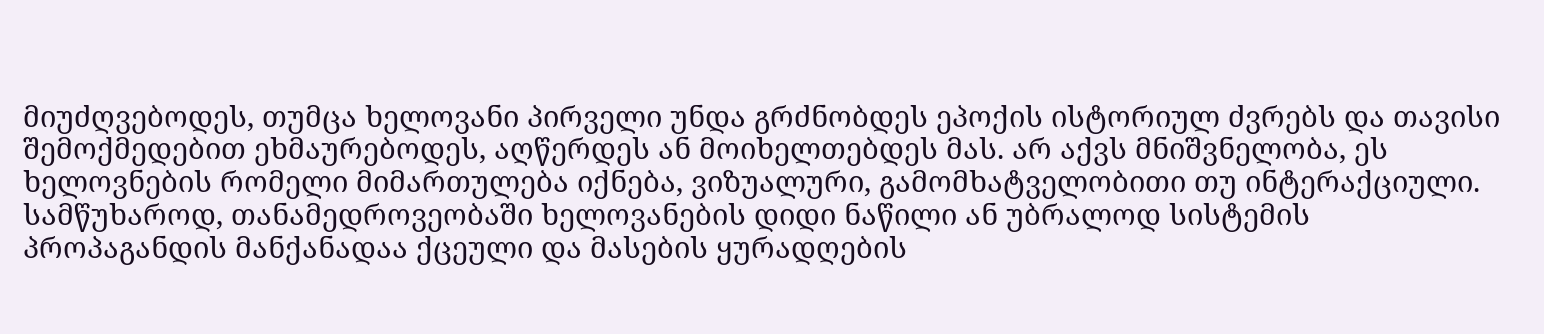მიუძღვებოდეს, თუმცა ხელოვანი პირველი უნდა გრძნობდეს ეპოქის ისტორიულ ძვრებს და თავისი შემოქმედებით ეხმაურებოდეს, აღწერდეს ან მოიხელთებდეს მას. არ აქვს მნიშვნელობა, ეს ხელოვნების რომელი მიმართულება იქნება, ვიზუალური, გამომხატველობითი თუ ინტერაქციული. სამწუხაროდ, თანამედროვეობაში ხელოვანების დიდი ნაწილი ან უბრალოდ სისტემის პროპაგანდის მანქანადაა ქცეული და მასების ყურადღების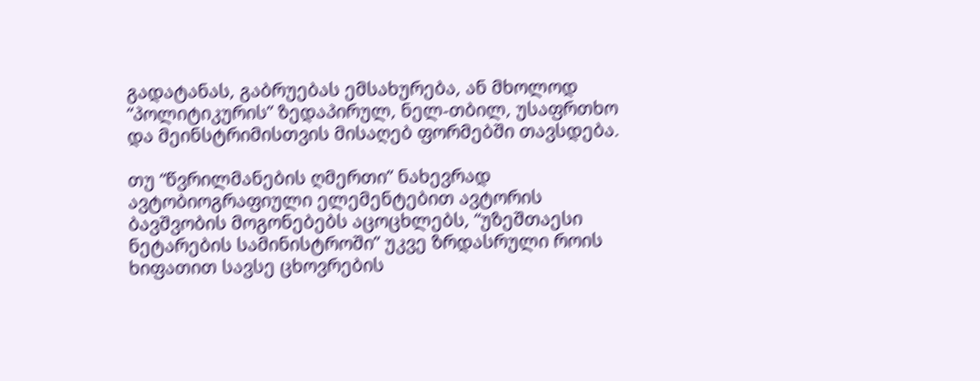გადატანას, გაბრუებას ემსახურება, ან მხოლოდ “პოლიტიკურის” ზედაპირულ, ნელ-თბილ, უსაფრთხო და მეინსტრიმისთვის მისაღებ ფორმებში თავსდება.

თუ “წვრილმანების ღმერთი” ნახევრად ავტობიოგრაფიული ელემენტებით ავტორის ბავშვობის მოგონებებს აცოცხლებს, “უზეშთაესი ნეტარების სამინისტროში” უკვე ზრდასრული როის ხიფათით სავსე ცხოვრების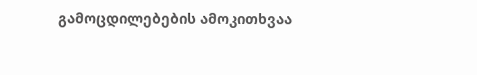გამოცდილებების ამოკითხვაა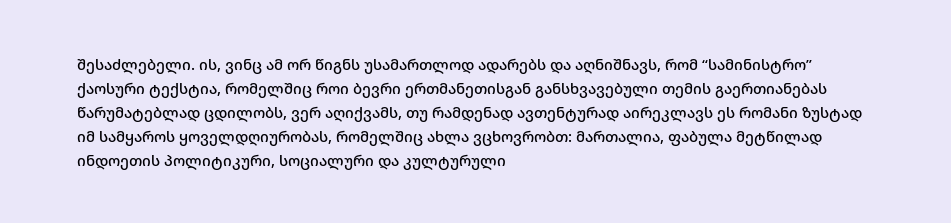შესაძლებელი. ის, ვინც ამ ორ წიგნს უსამართლოდ ადარებს და აღნიშნავს, რომ “სამინისტრო” ქაოსური ტექსტია, რომელშიც როი ბევრი ერთმანეთისგან განსხვავებული თემის გაერთიანებას წარუმატებლად ცდილობს, ვერ აღიქვამს, თუ რამდენად ავთენტურად აირეკლავს ეს რომანი ზუსტად იმ სამყაროს ყოველდღიურობას, რომელშიც ახლა ვცხოვრობთ: მართალია, ფაბულა მეტწილად ინდოეთის პოლიტიკური, სოციალური და კულტურული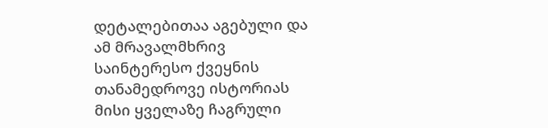დეტალებითაა აგებული და ამ მრავალმხრივ საინტერესო ქვეყნის თანამედროვე ისტორიას მისი ყველაზე ჩაგრული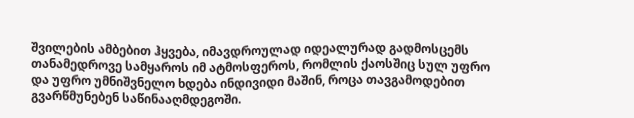შვილების ამბებით ჰყვება, იმავდროულად იდეალურად გადმოსცემს თანამედროვე სამყაროს იმ ატმოსფეროს, რომლის ქაოსშიც სულ უფრო და უფრო უმნიშვნელო ხდება ინდივიდი მაშინ, როცა თავგამოდებით გვარწმუნებენ საწინააღმდეგოში.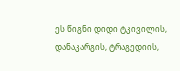ეს წიგნი დიდი ტკივილის, დანაკარგის, ტრაგედიის,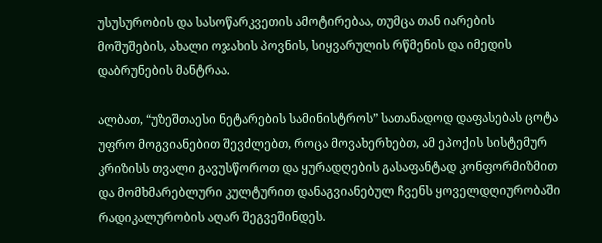უსუსურობის და სასოწარკვეთის ამოტირებაა, თუმცა თან იარების მოშუშების, ახალი ოჯახის პოვნის, სიყვარულის რწმენის და იმედის დაბრუნების მანტრაა.

ალბათ, “უზეშთაესი ნეტარების სამინისტროს” სათანადოდ დაფასებას ცოტა უფრო მოგვიანებით შევძლებთ, როცა მოვახერხებთ, ამ ეპოქის სისტემურ კრიზისს თვალი გავუსწოროთ და ყურადღების გასაფანტად კონფორმიზმით და მომხმარებლური კულტურით დანაგვიანებულ ჩვენს ყოველდღიურობაში რადიკალურობის აღარ შეგვეშინდეს.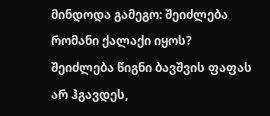მინდოდა გამეგო: შეიძლება რომანი ქალაქი იყოს? შეიძლება წიგნი ბავშვის ფაფას არ ჰგავდეს,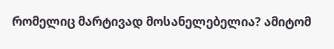რომელიც მარტივად მოსანელებელია? ამიტომ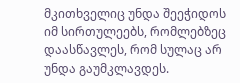მკითხველიც უნდა შეეჭიდოს იმ სირთულეებს, რომლებზეც დაასწავლეს, რომ სულაც არ უნდა გაუმკლავდეს.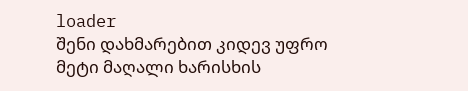loader
შენი დახმარებით კიდევ უფრო მეტი მაღალი ხარისხის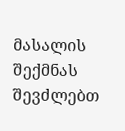მასალის შექმნას შევძლებთ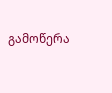გამოწერა